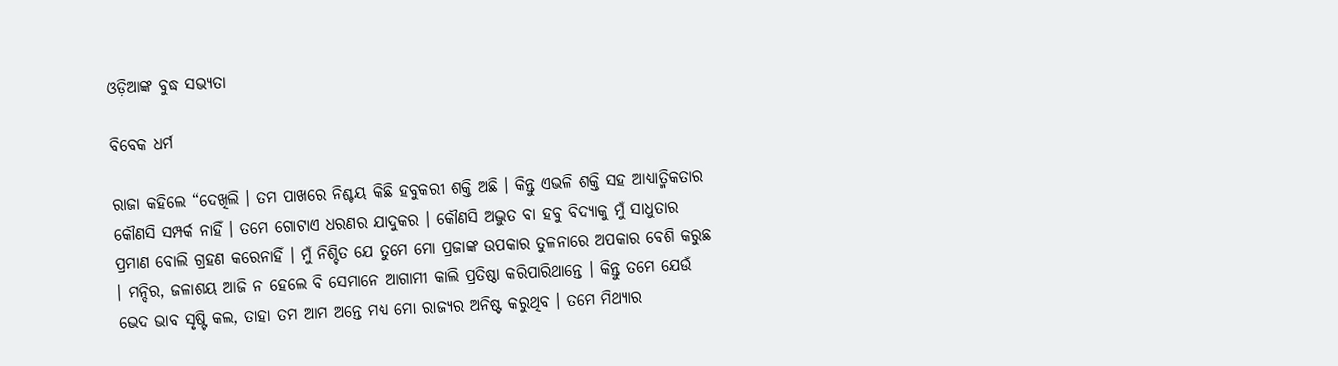ଓଡ଼ିଆଙ୍କ ବୁଦ୍ଧ ସଭ୍ୟତା

ବିବେକ ଧର୍ମ

ରାଜା କହିଲେ “ଦେଖିଲି । ତମ ପାଖରେ ନିଶ୍ଚୟ କିଛି ହବୁକରୀ ଶକ୍ତି ଅଛି । କିନ୍ତୁ ଏଭଳି ଶକ୍ତି ସହ ଆଧ୍ୟାତ୍ମିକତାର କୌଣସି ସମ୍ପର୍କ ନାହିଁ । ତମେ ଗୋଟାଏ ଧରଣର ଯାଦୁକର । କୌଣସି ଅଦ୍ଭୁତ ବା ହବୁ ବିଦ୍ୟାକୁ ମୁଁ ସାଧୁତାର ପ୍ରମାଣ ବୋଲି ଗ୍ରହଣ କରେନାହିଁ । ମୁଁ ନିଶ୍ଚିତ ଯେ ତୁମେ ମୋ ପ୍ରଜାଙ୍କ ଉପକାର ତୁଳନାରେ ଅପକାର ବେଶି କରୁଛ । ମନ୍ଦିର, ଜଳାଶୟ ଆଜି ନ ହେଲେ ବି ସେମାନେ ଆଗାମୀ କାଲି ପ୍ରତିଷ୍ଠା କରିପାରିଥାନ୍ତେ । କିନ୍ତୁ ତମେ ଯେଉଁ ଭେଦ ଭାବ ସୃଷ୍ଟି କଲ, ତାହା ତମ ଆମ ଅନ୍ତେ ମଧ୍ୟ ମୋ ରାଜ୍ୟର ଅନିଷ୍ଟ କରୁଥିବ । ତମେ ମିଥ୍ୟାର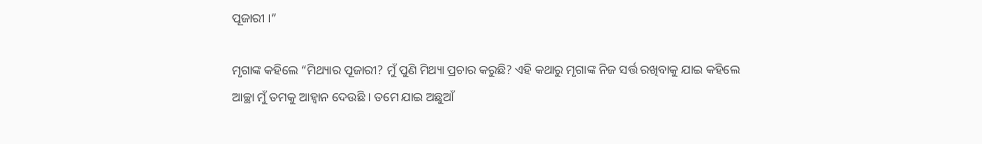ପୂଜାରୀ ।”

ମୃଗାଙ୍କ କହିଲେ “ମିଥ୍ୟାର ପୂଜାରୀ? ମୁଁ ପୁଣି ମିଥ୍ୟା ପ୍ରଚାର କରୁଛି? ଏହି କଥାରୁ ମୃଗାଙ୍କ ନିଜ ସର୍ତ୍ତ ରଖିବାକୁ ଯାଇ କହିଲେ ଆଚ୍ଛା ମୁଁ ତମକୁ ଆହ୍ୱାନ ଦେଉଛି । ତମେ ଯାଇ ଅଛୁଆଁ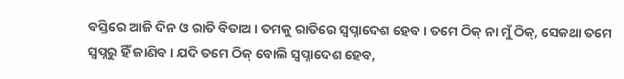ବସ୍ତିରେ ଆଜି ଦିନ ଓ ରାତି ବିତାଅ । ତମକୁ ରାତିରେ ସ୍ୱପ୍ନାଦେଶ ହେବ । ତମେ ଠିକ୍ ନା ମୁଁ ଠିକ୍, ସେକଥା ତମେ ସ୍ୱପ୍ନରୁ ହିଁ ଜାଣିବ । ଯଦି ତମେ ଠିକ୍ ବୋଲି ସ୍ୱପ୍ନାଦେଶ ହେବ,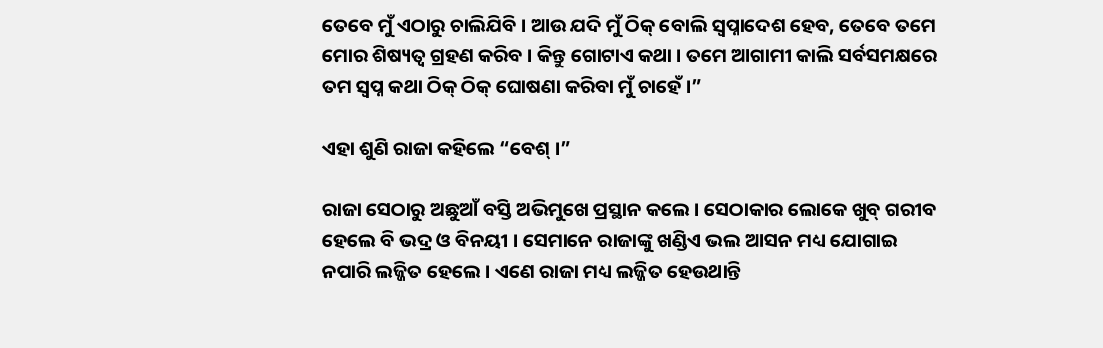ତେବେ ମୁଁ ଏଠାରୁ ଚାଲିଯିବି । ଆଉ ଯଦି ମୁଁ ଠିକ୍ ବୋଲି ସ୍ୱପ୍ନାଦେଶ ହେବ, ତେବେ ତମେ ମୋର ଶିଷ୍ୟତ୍ୱ ଗ୍ରହଣ କରିବ । କିନ୍ତୁ ଗୋଟାଏ କଥା । ତମେ ଆଗାମୀ କାଲି ସର୍ବସମକ୍ଷରେ ତମ ସ୍ୱପ୍ନ କଥା ଠିକ୍ ଠିକ୍ ଘୋଷଣା କରିବା ମୁଁ ଚାହେଁ ।”

ଏହା ଶୁଣି ରାଜା କହିଲେ “ବେଶ୍ ।”

ରାଜା ସେଠାରୁ ଅଛୁଆଁ ବସ୍ତି ଅଭିମୁଖେ ପ୍ରସ୍ଥାନ କଲେ । ସେଠାକାର ଲୋକେ ଖୁବ୍ ଗରୀବ ହେଲେ ବି ଭଦ୍ର ଓ ବିନୟୀ । ସେମାନେ ରାଜାଙ୍କୁ ଖଣ୍ଡିଏ ଭଲ ଆସନ ମଧ୍ୟ ଯୋଗାଇ ନପାରି ଲଜ୍ଜିତ ହେଲେ । ଏଣେ ରାଜା ମଧ୍ୟ ଲଜ୍ଜିତ ହେଉଥାନ୍ତି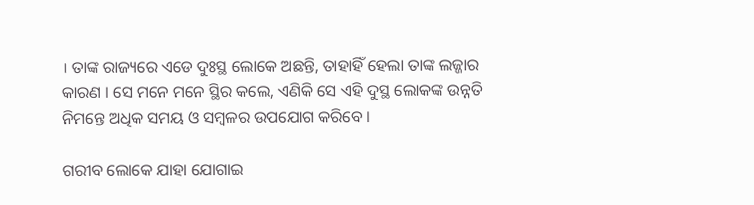। ତାଙ୍କ ରାଜ୍ୟରେ ଏଡେ ଦୁଃସ୍ଥ ଲୋକେ ଅଛନ୍ତି, ତାହାହିଁ ହେଲା ତାଙ୍କ ଲଜ୍ଜାର କାରଣ । ସେ ମନେ ମନେ ସ୍ଥିର କଲେ, ଏଣିକି ସେ ଏହି ଦୁସ୍ଥ ଲୋକଙ୍କ ଉନ୍ନତି ନିମନ୍ତେ ଅଧିକ ସମୟ ଓ ସମ୍ବଳର ଉପଯୋଗ କରିବେ ।

ଗରୀବ ଲୋକେ ଯାହା ଯୋଗାଇ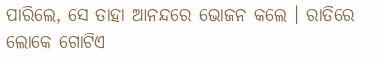ପାରିଲେ, ସେ ତାହା ଆନନ୍ଦରେ ଭୋଜନ କଲେ । ରାତିରେ ଲୋକେ ଗୋଟିଏ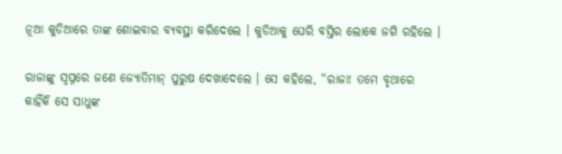ନୂଆ କୁଡିଆରେ ତାଙ୍କ ଶୋଇବାର ବ୍ୟବସ୍ଥା କରିଦେଲେ । କୁଡିଆକୁ ଘେରି ବସ୍ତିର ଲୋକେ ଜଗି ରହିଲେ ।

ରାଜାଙ୍କୁ ସ୍ୱପ୍ନରେ ଜଣେ ଜ୍ୟୋତିମାନ୍ ପୁରୁଷ ଦେଖାଦେଲେ । ସେ କହିଲେ, “ରାଜା! ତମେ ବୃଥାରେ କାହିଁକି ସେ ସାଧୁଙ୍କ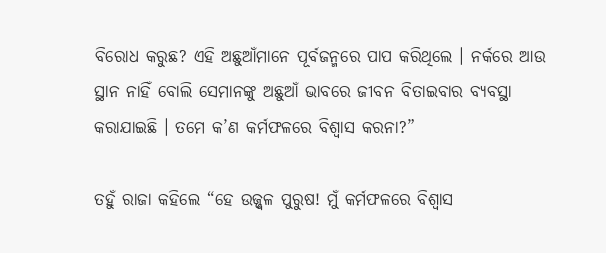ବିରୋଧ କରୁଛ? ଏହି ଅଛୁଆଁମାନେ ପୂର୍ବଜନ୍ମରେ ପାପ କରିଥିଲେ । ନର୍କରେ ଆଉ ସ୍ଥାନ ନାହିଁ ବୋଲି ସେମାନଙ୍କୁ ଅଛୁଆଁ ଭାବରେ ଜୀବନ ବିତାଇବାର ବ୍ୟବସ୍ଥା କରାଯାଇଛି । ତମେ କ’ଣ କର୍ମଫଳରେ ବିଶ୍ୱାସ କରନା?”

ତହୁଁ ରାଜା କହିଲେ “ହେ ଉଜ୍ଜ୍ୱଳ ପୁରୁଷ! ମୁଁ କର୍ମଫଳରେ ବିଶ୍ୱାସ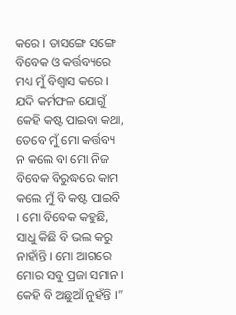କରେ । ତାସଙ୍ଗେ ସଙ୍ଗେ ବିବେକ ଓ କର୍ତ୍ତବ୍ୟରେ ମଧ୍ୟ ମୁଁ ବିଶ୍ୱାସ କରେ । ଯଦି କର୍ମଫଳ ଯୋଗୁଁ କେହି କଷ୍ଟ ପାଇବା କଥା, ତେବେ ମୁଁ ମୋ କର୍ତ୍ତବ୍ୟ ନ କଲେ ବା ମୋ ନିଜ ବିବେକ ବିରୁଦ୍ଧରେ କାମ କଲେ ମୁଁ ବି କଷ୍ଟ ପାଇବି । ମୋ ବିବେକ କହୁଛି, ସାଧୁ କିଛି ବି ଭଲ କରୁ ନାହାଁନ୍ତି । ମୋ ଆଗରେ ମୋର ସବୁ ପ୍ରଜା ସମାନ । କେହି ବି ଅଛୁଆଁ ନୁହଁନ୍ତି ।”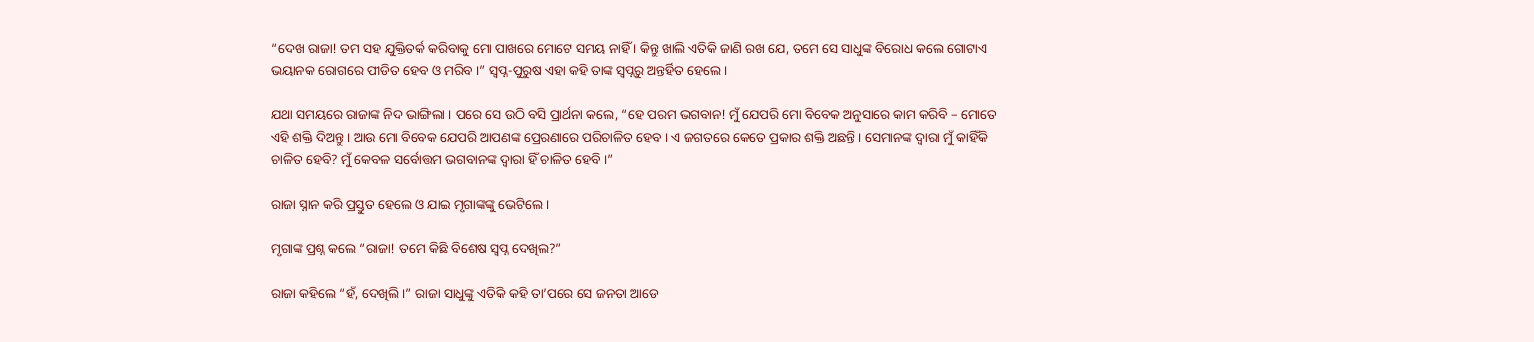“ଦେଖ ରାଜା! ତମ ସହ ଯୁକ୍ତିତର୍କ କରିବାକୁ ମୋ ପାଖରେ ମୋଟେ ସମୟ ନାହିଁ । କିନ୍ତୁ ଖାଲି ଏତିକି ଜାଣି ରଖ ଯେ, ତମେ ସେ ସାଧୁଙ୍କ ବିରୋଧ କଲେ ଗୋଟାଏ ଭୟାନକ ରୋଗରେ ପୀଡିତ ହେବ ଓ ମରିବ ।” ସ୍ୱପ୍ନ-ପୁରୁଷ ଏହା କହି ତାଙ୍କ ସ୍ୱପ୍ନରୁ ଅନ୍ତର୍ହିତ ହେଲେ ।

ଯଥା ସମୟରେ ରାଜାଙ୍କ ନିଦ ଭାଙ୍ଗିଲା । ପରେ ସେ ଉଠି ବସି ପ୍ରାର୍ଥନା କଲେ, “ହେ ପରମ ଭଗବାନ! ମୁଁ ଯେପରି ମୋ ବିବେକ ଅନୁସାରେ କାମ କରିବି – ମୋତେ ଏହି ଶକ୍ତି ଦିଅନ୍ତୁ । ଆଉ ମୋ ବିବେକ ଯେପରି ଆପଣଙ୍କ ପ୍ରେରଣାରେ ପରିଚାଳିତ ହେବ । ଏ ଜଗତରେ କେତେ ପ୍ରକାର ଶକ୍ତି ଅଛନ୍ତି । ସେମାନଙ୍କ ଦ୍ୱାରା ମୁଁ କାହିଁକି ଚାଳିତ ହେବି? ମୁଁ କେବଳ ସର୍ବୋତ୍ତମ ଭଗବାନଙ୍କ ଦ୍ୱାରା ହିଁ ଚାଳିତ ହେବି ।”

ରାଜା ସ୍ନାନ କରି ପ୍ରସ୍ତୁତ ହେଲେ ଓ ଯାଇ ମୃଗାଙ୍କଙ୍କୁ ଭେଟିଲେ ।

ମୃଗାଙ୍କ ପ୍ରଶ୍ନ କଲେ “ରାଜା! ତମେ କିଛି ବିଶେଷ ସ୍ୱପ୍ନ ଦେଖିଲ?”

ରାଜା କହିଲେ “ହଁ, ଦେଖିଲି ।” ରାଜା ସାଧୁଙ୍କୁ ଏତିକି କହି ତା’ପରେ ସେ ଜନତା ଆଡେ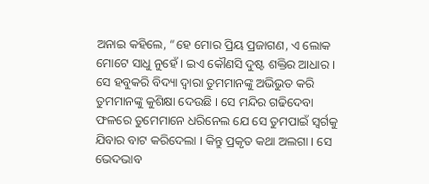ଅନାଇ କହିଲେ, “ହେ ମୋର ପ୍ରିୟ ପ୍ରଜାଗଣ, ଏ ଲୋକ ମୋଟେ ସାଧୁ ନୁହେଁ । ଇଏ କୌଣସି ଦୁଷ୍ଟ ଶକ୍ତିର ଆଧାର । ସେ ହବୁକରି ବିଦ୍ୟା ଦ୍ୱାରା ତୁମମାନଙ୍କୁ ଅଭିଭୁତ କରି ତୁମମାନଙ୍କୁ କୁଶିକ୍ଷା ଦେଉଛି । ସେ ମନ୍ଦିର ଗଢିଦେବା ଫଳରେ ତୁମେମାନେ ଧରିନେଲ ଯେ ସେ ତୁମପାଇଁ ସ୍ୱର୍ଗକୁ ଯିବାର ବାଟ କରିଦେଲା । କିନ୍ତୁ ପ୍ରକୃତ କଥା ଅଲଗା । ସେ ଭେଦଭାବ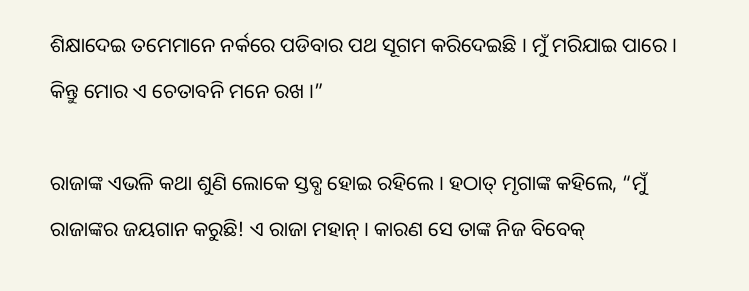ଶିକ୍ଷାଦେଇ ତମେମାନେ ନର୍କରେ ପଡିବାର ପଥ ସୂଗମ କରିଦେଇଛି । ମୁଁ ମରିଯାଇ ପାରେ । କିନ୍ତୁ ମୋର ଏ ଚେତାବନି ମନେ ରଖ ।”

ରାଜାଙ୍କ ଏଭଳି କଥା ଶୁଣି ଲୋକେ ସ୍ତବ୍ଧ ହୋଇ ରହିଲେ । ହଠାତ୍ ମୃଗାଙ୍କ କହିଲେ, “ମୁଁ ରାଜାଙ୍କର ଜୟଗାନ କରୁଛି! ଏ ରାଜା ମହାନ୍ । କାରଣ ସେ ତାଙ୍କ ନିଜ ବିବେକ୍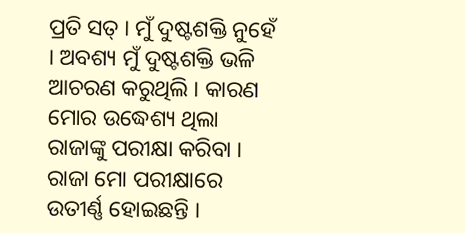ପ୍ରତି ସତ୍ । ମୁଁ ଦୁଷ୍ଟଶକ୍ତି ନୁହେଁ । ଅବଶ୍ୟ ମୁଁ ଦୁଷ୍ଟଶକ୍ତି ଭଳି ଆଚରଣ କରୁଥିଲି । କାରଣ ମୋର ଉଦ୍ଧେଶ୍ୟ ଥିଲା ରାଜାଙ୍କୁ ପରୀକ୍ଷା କରିବା । ରାଜା ମୋ ପରୀକ୍ଷାରେ ଉତୀର୍ଣ୍ଣ ହୋଇଛନ୍ତି ।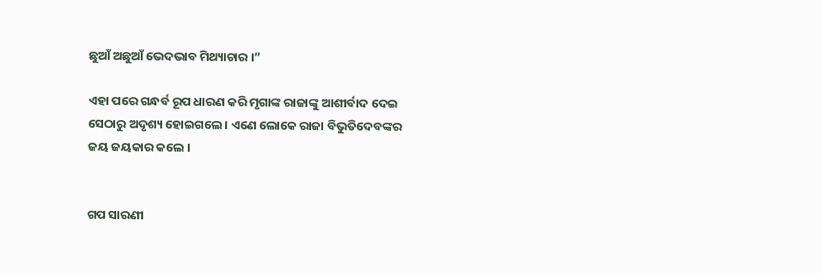ଛୁଆଁ ଅଛୁଆଁ ଭେଦଭାବ ମିଥ୍ୟାଚାର ।”

ଏହା ପରେ ଗନ୍ଧର୍ବ ରୂପ ଧାରଣ କରି ମୃଗାଙ୍କ ରାଜାଙ୍କୁ ଆଶୀର୍ବାଦ ଦେଇ ସେଠାରୁ ଅଦୃଶ୍ୟ ହୋଇଗଲେ । ଏଣେ ଲୋକେ ରାଜା ବିଭୁତିଦେବଙ୍କର ଜୟ ଜୟକାର କଲେ ।


ଗପ ସାରଣୀ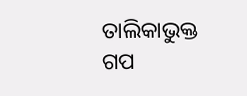ତାଲିକାଭୁକ୍ତ ଗପ